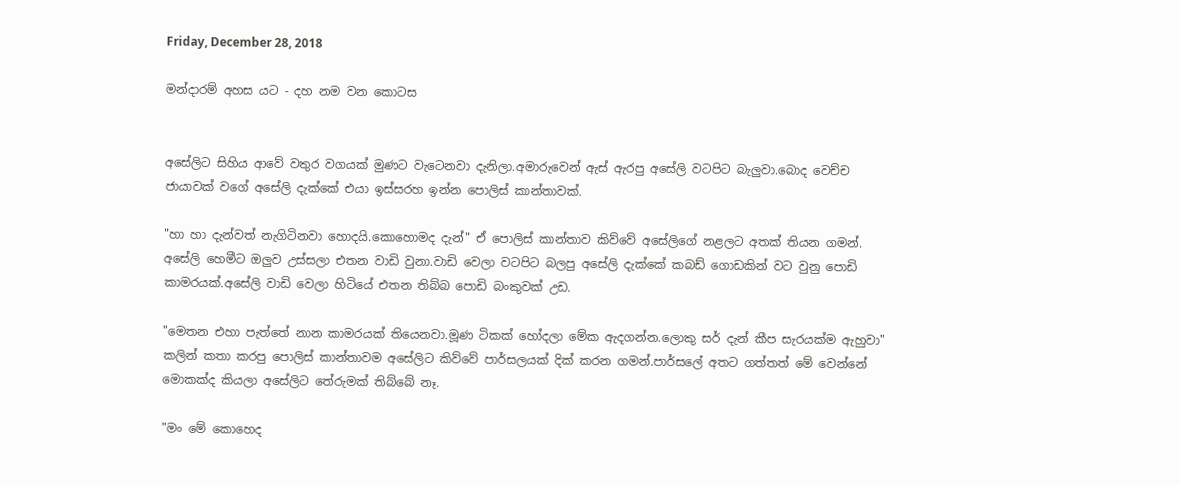Friday, December 28, 2018

මන්දාරම් අහස යට - දහ නම වන කොටස


අසේලිට සිහිය ආවේ වතුර වගයක් මුණට වැටෙනවා දැනිලා.අමාරුවෙන් ඇස් ඇරපු අසේලි වටපිට බැලුවා.බොද වෙච්ච ජායාවක් වගේ අසේලි දැක්කේ එයා ඉස්සරහ ඉන්න පොලිස් කාන්තාවක්.

"හා හා දැන්වත් නැගිටිනවා හොදයි.කොහොමද දැන්" ඒ පොලිස් කාන්තාව කිව්වේ අසේලිගේ නළලට අතක් තියන ගමන්.
අසේලි හෙමීට ඔලුව උස්සලා එතන වාඩි වුනා.වාඩි වෙලා වටපිට බලපු අසේලි දැක්කේ කබඩ් ගොඩකින් වට වුනු පොඩි කාමරයක්.අසේලි වාඩි වෙලා හිටියේ එතන තිබ්බ පොඩි බංකුවක් උඩ.

"මෙතන එහා පැත්තේ නාන කාමරයක් තියෙනවා.මූණ ටිකක් හෝදලා මේක ඇදගන්න.ලොකු සර් දැන් කීප සැරයක්ම ඇහුවා" කලින් කතා කරපු පොලිස් කාන්තාවම අසේලිට කිව්වේ පාර්සලයක් දික් කරන ගමන්.පාර්සලේ අතට ගත්තත් මේ වෙන්නේ මොකක්ද කියලා අසේලිට තේරුමක් තිබ්බේ නෑ.

"මං මේ කොහෙද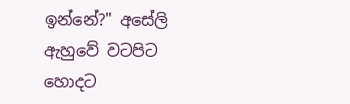ඉන්නේ?" අසේලි ඇහුවේ වටපිට හොදට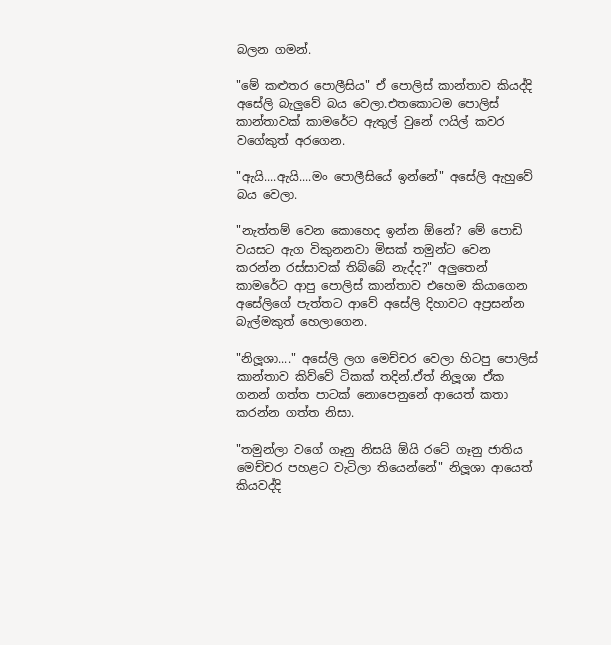බලන ගමන්.

"මේ කළුතර පොලීසිය" ඒ පොලිස් කාන්තාව කියද්දි අසේලි බැලුවේ බය වෙලා.එතකොටම පොලිස් කාන්තාවක් කාමරේට ඇතුල් වුනේ ෆයිල් කවර වගේකුත් අරගෙන.

"ඇයි....ඇයි....මං පොලීසියේ ඉන්නේ" අසේලි ඇහුවේ බය වෙලා.

"නැත්තම් වෙන කොහෙද ඉන්න ඕනේ? මේ පොඩි වයසට ඇග විකුනනවා මිසක් තමුන්ට වෙන කරන්න රස්සාවක් තිබ්බේ නැද්ද?" අලුතෙන් කාමරේට ආපු පොලිස් කාන්තාව එහෙම කියාගෙන අසේලිගේ පැත්තට ආවේ අසේලි දිහාවට අප්‍රසන්න බැල්මකුත් හෙලාගෙන.

"නිලූශා...." අසේලි ලග මෙච්චර වෙලා හිටපු පොලිස් කාන්තාව කිව්වේ ටිකක් තදින්.ඒත් නිලූශා ඒක ගනන් ගත්ත පාටක් නොපෙනුනේ ආයෙත් කතා කරන්න ගත්ත නිසා.

"තමුන්ලා වගේ ගෑනු නිසයි ඕයි රටේ ගෑනු ජාතිය මෙච්චර පහළට වැටිලා තියෙන්නේ" නිලූශා ආයෙත් කියවද්දි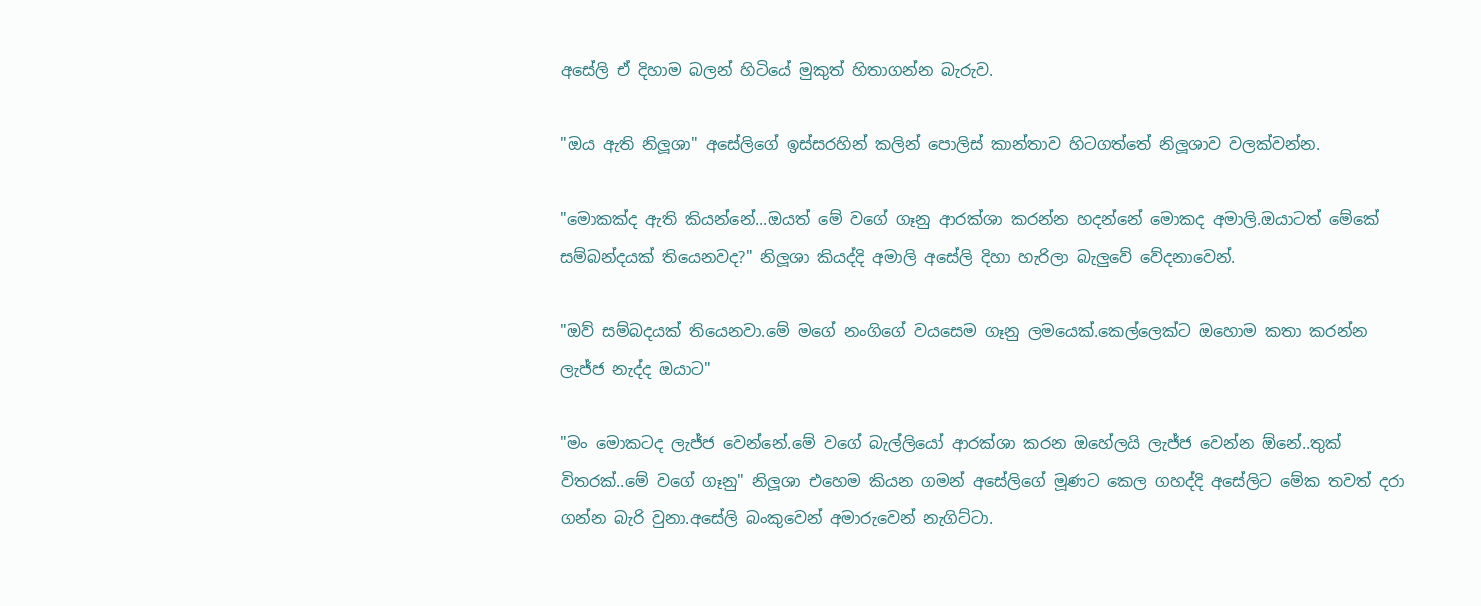අසේලි ඒ දිහාම බලන් හිටියේ මුකුත් හිතාගන්න බැරුව.

"ඔය ඇති නිලූශා" අසේලිගේ ඉස්සරහින් කලින් පොලිස් කාන්තාව හිටගත්තේ නිලූශාව වලක්වන්න.

"මොකක්ද ඇති කියන්නේ...ඔයත් මේ වගේ ගෑනු ආරක්ශා කරන්න හදන්නේ මොකද අමාලි.ඔයාටත් මේකේ සම්බන්දයක් තියෙනවද?" නිලූශා කියද්දි අමාලි අසේලි දිහා හැරිලා බැලුවේ වේදනාවෙන්.

"ඔව් සම්බදයක් තියෙනවා.මේ මගේ නංගිගේ වයසෙම ගෑනු ලමයෙක්.කෙල්ලෙක්ට ඔහොම කතා කරන්න ලැජ්ජ නැද්ද ඔයාට"

"මං මොකටද ලැජ්ජ වෙන්නේ.මේ වගේ බැල්ලියෝ ආරක්ශා කරන ඔහේලයි ලැජ්ජ වෙන්න ඕනේ..තුක් විතරක්..මේ වගේ ගෑනු" නිලූශා එහෙම කියන ගමන් අසේලිගේ මූණට කෙල ගහද්දි අසේලිට මේක තවත් දරා ගන්න බැරි වුනා.අසේලි බංකුවෙන් අමාරුවෙන් නැගිට්ටා.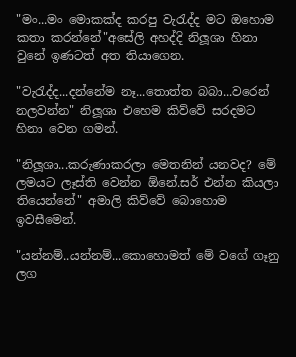"මං...මං මොකක්ද කරපු වැරැද්ද මට ඔහොම කතා කරන්නේ"අසේලි අහද්දි නිලූශා හිනා වුනේ ඉණටත් අත තියාගෙන.

"වැරැද්ද...දන්නේම නෑ...තොත්ත බබා...වරෙන් නලවන්න" නිලූශා එහෙම කිව්වේ සරදමට හිනා වෙන ගමන්.

"නිලූශා...කරුණාකරලා මෙතනින් යනවද? මේ ලමයට ලෑස්ති වෙන්න ඕනේ.සර් එන්න කියලා තියෙන්නේ" අමාලි කිව්වේ බොහොම ඉවසීමෙන්.

"යන්නම්..යන්නම්...කොහොමත් මේ වගේ ගෑනු ලග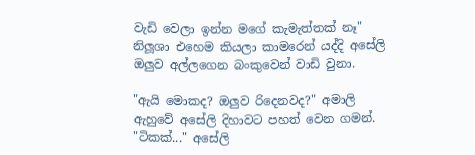වැඩි වෙලා ඉන්න මගේ කැමැත්තක් නෑ" නිලූශා එහෙම කියලා කාමරෙන් යද්දි අසේලි ඔලුව අල්ලගෙන බංකුවෙන් වාඩි වුනා.

"ඇයි මොකද? ඔලුව රිදෙනවද?" අමාලි ඇහුවේ අසේලි දිහාවට පහත් වෙන ගමන්.
"ටිකක්..." අසේලි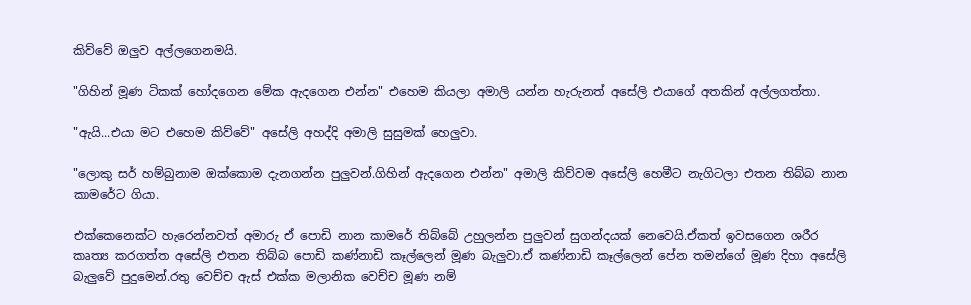කිව්වේ ඔලුව අල්ලගෙනමයි.

"ගිහින් මූණ ටිකක් හෝදගෙන මේක ඇදගෙන එන්න" එහෙම කියලා අමාලි යන්න හැරුනත් අසේලි එයාගේ අතකින් අල්ලගත්තා.

"ඇයි...එයා මට එහෙම කිව්වේ" අසේලි අහද්දි අමාලි සුසුමක් හෙලුවා.

"ලොකු සර් හම්බුනාම ඔක්කොම දැනගන්න පුලුවන්.ගිහින් ඇදගෙන එන්න" අමාලි කිව්වම අසේලි හෙමීට නැගිටලා එතන තිබ්බ නාන කාමරේට ගියා.

එක්කෙනෙක්ට හැරෙන්නවත් අමාරු ඒ පොඩි නාන කාමරේ තිබ්බේ උහුලන්න පුලුවන් සුගන්දයක් නෙවෙයි.ඒකත් ඉවසගෙන ශරීර කෘත්‍ය කරගත්ත අසේලි එතන තිබ්බ පොඩි කණ්නාඩි කෑල්ලෙන් මූණ බැලුවා.ඒ කණ්නාඩි කෑල්ලෙන් පේන තමන්ගේ මූණ දිහා අසේලි බැලුවේ පුදුමෙන්.රතු වෙච්ච ඇස් එක්ක මලානික වෙච්ච මූණ නම්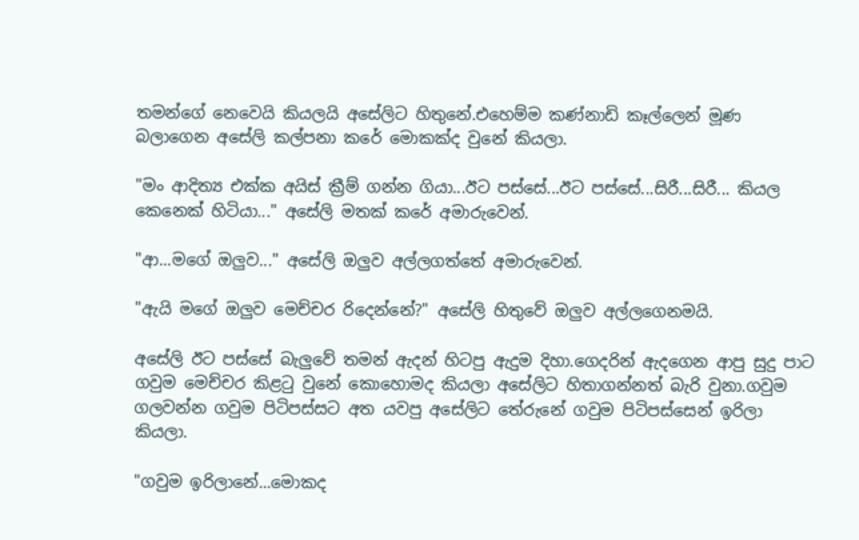තමන්ගේ නෙවෙයි කියලයි අසේලිට හිතුනේ.එහෙම්ම කණ්නාඩි කෑල්ලෙන් මූණ බලාගෙන අසේලි කල්පනා කරේ මොකක්ද වුනේ කියලා.

"මං ආදිත්‍ය එක්ක අයිස් ක්‍රීම් ගන්න ගියා...ඊට පස්සේ...ඊට පස්සේ...සිරී...සිරී... කියල කෙනෙක් හිටියා..." අසේලි මතක් කරේ අමාරුවෙන්.

"ආ...මගේ ඔලුව..." අසේලි ඔලුව අල්ලගත්තේ අමාරුවෙන්.

"ඇයි මගේ ඔලුව මෙච්චර රිදෙන්නේ?" අසේලි හිතුවේ ඔලුව අල්ලගෙනමයි.

අසේලි ඊට පස්සේ බැලුවේ තමන් ඇදන් හිටපු ඇදුම දිහා.ගෙදරින් ඇදගෙන ආපු සුදු පාට ගවුම මෙච්චර කිළටු වුනේ කොහොමද කියලා අසේලිට හිතාගන්නත් බැරි වුනා.ගවුම ගලවන්න ගවුම පිටිපස්සට අත යවපු අසේලිට තේරුනේ ගවුම පිටිපස්සෙන් ඉරිලා කියලා.

"ගවුම ඉරිලානේ...මොකද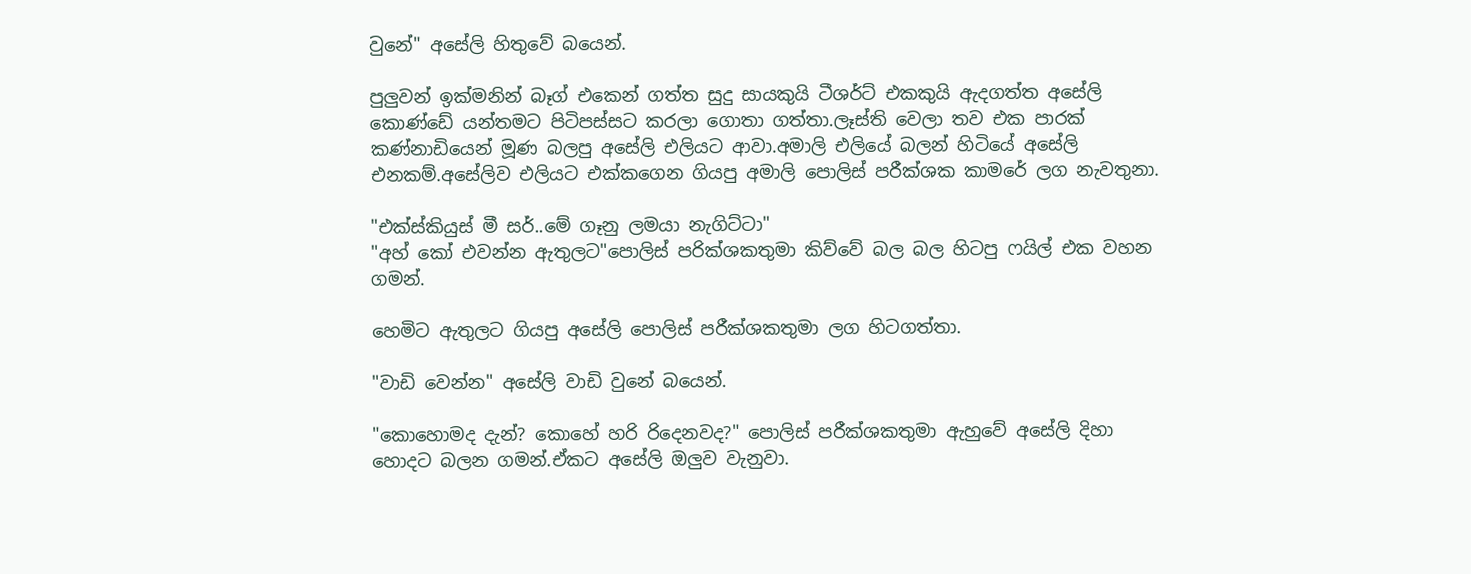වුනේ" අසේලි හිතුවේ බයෙන්.

පුලුවන් ඉක්මනින් බෑග් එකෙන් ගත්ත සුදු සායකුයි ටීශර්ට් එකකුයි ඇදගත්ත අසේලි කොණ්ඩේ යන්තමට පිටිපස්සට කරලා ගොතා ගත්තා.ලෑස්ති වෙලා තව එක පාරක් කණ්නාඩියෙන් මූණ බලපු අසේලි එලියට ආවා.අමාලි එලියේ බලන් හිටියේ අසේලි එනකම්.අසේලිව එලියට එක්කගෙන ගියපු අමාලි පොලිස් පරීක්ශක කාමරේ ලග නැවතුනා.

"එක්ස්කියුස් මී සර්..මේ ගෑනු ලමයා නැගිට්ටා"
"අහ් කෝ එවන්න ඇතුලට"පොලිස් පරික්ශකතුමා කිව්වේ බල බල හිටපු ෆයිල් එක වහන ගමන්.

හෙමිට ඇතුලට ගියපු අසේලි පොලිස් පරීක්ශකතුමා ලග හිටගත්තා.

"වාඩි වෙන්න" අසේලි වාඩි වුනේ බයෙන්.

"කොහොමද දැන්? කොහේ හරි රිදෙනවද?" පොලිස් පරීක්ශකතුමා ඇහුවේ අසේලි දිහා හොදට බලන ගමන්.ඒකට අසේලි ඔලුව වැනුවා.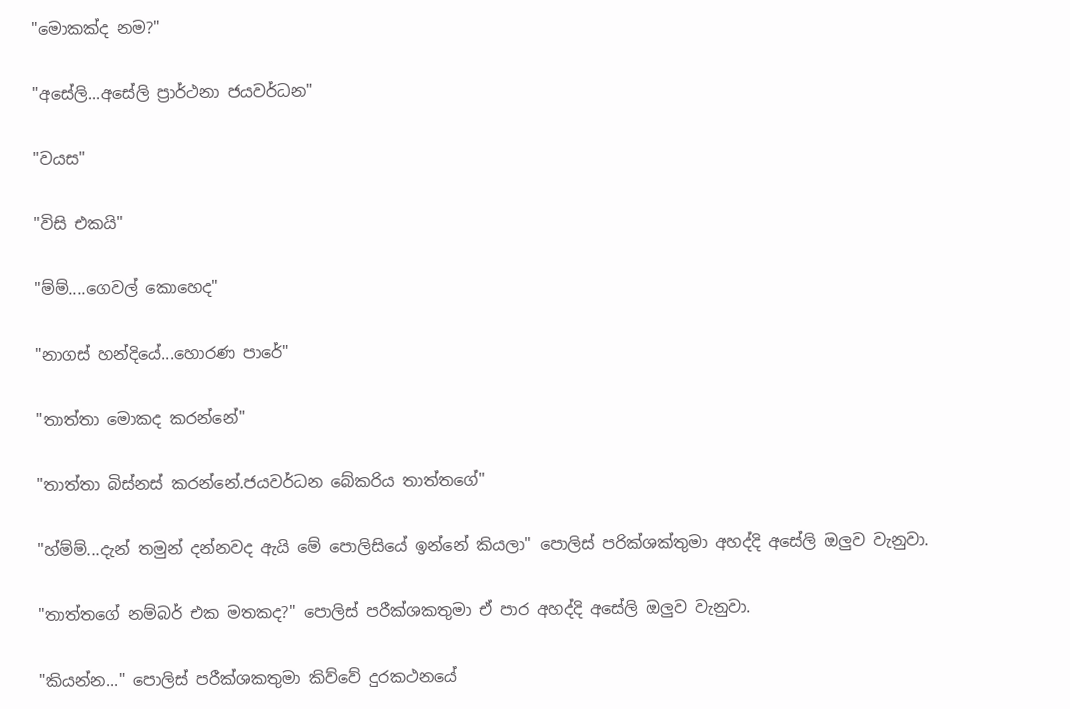"මොකක්ද නම?"

"අසේලි...අසේලි ප්‍රාර්ථනා ජයවර්ධන"

"වයස"

"විසි එකයි"

"ම්ම්....ගෙවල් කොහෙද"

"නාගස් හන්දියේ...හොරණ පාරේ"

"තාත්තා මොකද කරන්නේ"

"තාත්තා බිස්නස් කරන්නේ.ජයවර්ධන බේකරිය තාත්තගේ"

"හ්ම්ම්...දැන් තමුන් දන්නවද ඇයි මේ පොලිසියේ ඉන්නේ කියලා" පොලිස් පරික්ශක්තුමා අහද්දි අසේලි ඔලුව වැනුවා.

"තාත්තගේ නම්බර් එක මතකද?" පොලිස් පරීක්ශකතුමා ඒ පාර අහද්දි අසේලි ඔලුව වැනුවා.

"කියන්න..." පොලිස් පරීක්ශකතුමා කිව්වේ දුරකථනයේ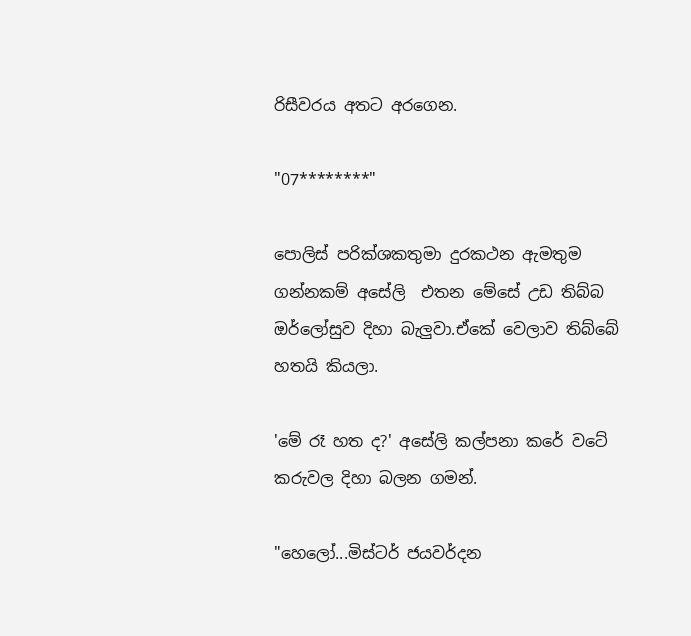රිසීවරය අතට අරගෙන.

"07********"

පොලිස් පරික්ශකතුමා දුරකථන ඇමතුම ගන්නකම් අසේලි  එතන මේසේ උඩ තිබ්බ ඔර්ලෝසුව දිහා බැලුවා.ඒකේ වෙලාව තිබ්බේ හතයි කියලා.

'මේ රෑ හත ද?' අසේලි කල්පනා කරේ වටේ කරුවල දිහා බලන ගමන්.

"හෙලෝ...මිස්ටර් ජයවර්දන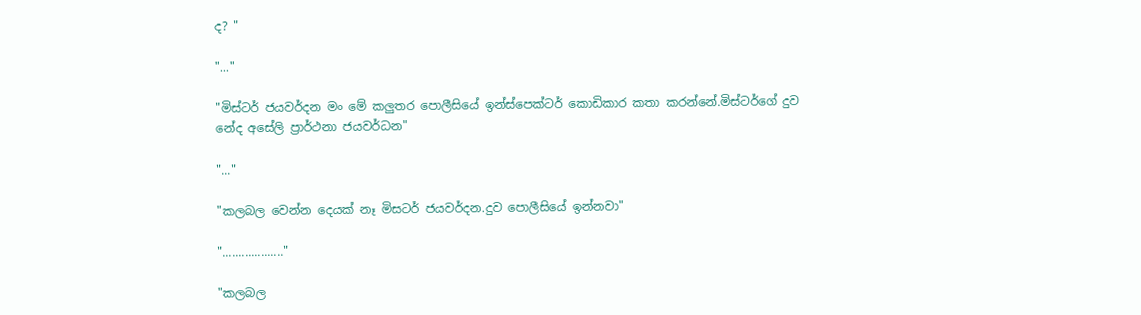ද? "

"..."

"මිස්ටර් ජයවර්දන මං මේ කලුතර පොලීසියේ ඉන්ස්පෙක්ටර් කොඩිකාර කතා කරන්නේ.මිස්ටර්ගේ දුව නේද අසේලි ප්‍රාර්ථනා ජයවර්ධන"

"..."

"කලබල වෙන්න දෙයක් නෑ මිසටර් ජයවර්දන.දුව පොලීසියේ ඉන්නවා"

"..................."

"කලබල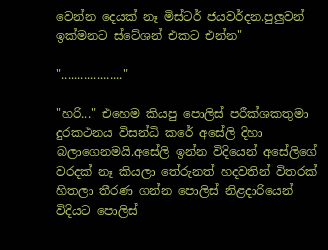වෙන්න දෙයක් නෑ මිස්ටර් ජයවර්දන.පුලුවන් ඉක්මනට ස්ටේශන් එකට එන්න"

"..................."

"හරි..." එහෙම කියපු පොලිස් පරීක්ශකතුමා දුරකථනය විසන්ධි කරේ අසේලි දිහා බලාගෙනමයි.අසේලි ඉන්න විදියෙන් අසේලිගේ වරදක් නෑ කියලා තේරුනත් හදවතින් විතරක් හිතලා තීරණ ගන්න පොලිස් නිළදාරියෙන් විදියට පොලිස්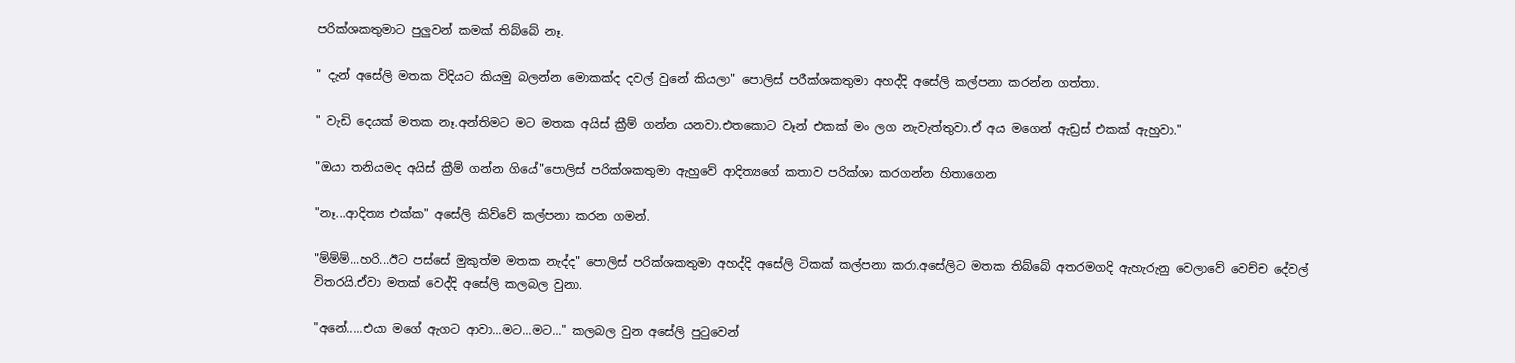පරික්ශකතුමාට පුලුවන් කමක් තිබ්බේ නෑ.

" දැන් අසේලි මතක විදියට කියමු බලන්න මොකක්ද දවල් වුනේ කියලා" පොලිස් පරීක්ශකතුමා අහද්දි අසේලි කල්පනා කරන්න ගත්තා.

" වැඩි දෙයක් මතක නෑ.අන්තිමට මට මතක අයිස් ක්‍රීම් ගන්න යනවා.එතකොට වෑන් එකක් මං ලග නැවැත්තුවා.ඒ අය මගෙන් ඇඩ්‍රස් එකක් ඇහුවා."

"ඔයා තනියමද අයිස් ක්‍රීම් ගන්න ගියේ"පොලිස් පරික්ශකතුමා ඇහුවේ ආදිත්‍යගේ කතාව පරික්ශා කරගන්න හිතාගෙන

"නෑ...ආදිත්‍ය එක්ක" අසේලි කිව්වේ කල්පනා කරන ගමන්.

"ම්ම්ම්...හරි...ඊට පස්සේ මුකුත්ම මතක නැද්ද" පොලිස් පරික්ශකතුමා අහද්දි අසේලි ටිකක් කල්පනා කරා.අසේලිට මතක තිබ්බේ අතරමගදි ඇහැරුනු වෙලාවේ වෙච්ච දේවල් විතරයි.ඒවා මතක් වෙද්දි අසේලි කලබල වුනා.

"අනේ.....එයා මගේ ඇගට ආවා...මට...මට..." කලබල වුන අසේලි පුටුවෙන්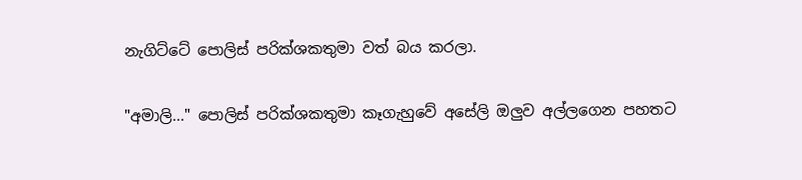නැගිට්ටේ පොලිස් පරික්ශකතුමා වත් බය කරලා.

"අමාලි..." පොලිස් පරික්ශකතුමා කෑගැහුවේ අසේලි ඔලුව අල්ලගෙන පහතට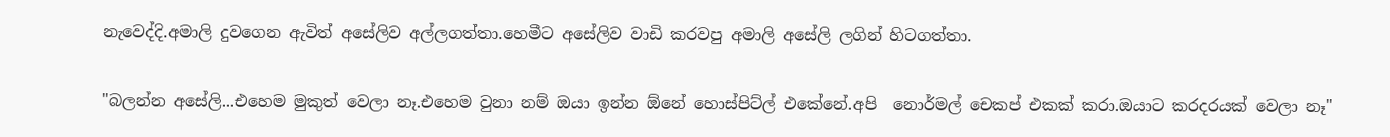නැවෙද්දි.අමාලි දුවගෙන ඇවිත් අසේලිව අල්ලගත්තා.හෙමීට අසේලිව වාඩි කරවපු අමාලි අසේලි ලගින් හිටගත්තා.

"බලන්න අසේලි...එහෙම මුකුත් වෙලා නෑ.එහෙම වුනා නම් ඔයා ඉන්න ඕනේ හොස්පිට්ල් එකේනේ.අපි  නොර්මල් චෙකප් එකක් කරා.ඔයාට කරදරයක් වෙලා නෑ"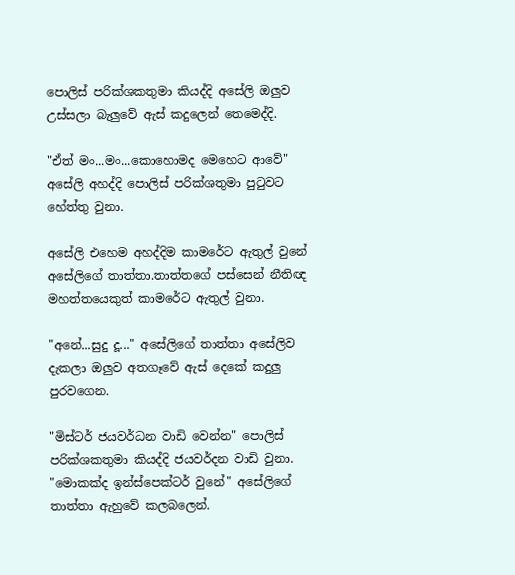පොලිස් පරික්ශකතුමා කියද්දි අසේලි ඔලුව උස්සලා බැලුවේ ඇස් කදුලෙන් තෙමෙද්දි.

"ඒත් මං...මං...කොහොමද මෙහෙට ආවේ" අසේලි අහද්දි පොලිස් පරික්ශතුමා පුටුවට හේත්තු වුනා.

අසේලි එහෙම අහද්දිම කාමරේට ඇතුල් වුනේ අසේලිගේ තාත්තා.තාත්තගේ පස්සෙන් නීතිඥ මහත්තයෙකුත් කාමරේට ඇතුල් වුනා.

"අනේ...සුදු දූ..." අසේලිගේ තාත්තා අසේලිව දැකලා ඔලුව අතගෑවේ ඇස් දෙකේ කදුලු පුරවගෙන.

"මිස්ටර් ජයවර්ධන වාඩි වෙන්න" පොලිස් පරික්ශකතුමා කියද්දි ජයවර්දන වාඩි වුනා.
"මොකක්ද ඉන්ස්පෙක්ටර් වුනේ" අසේලිගේ තාත්තා ඇහුවේ කලබලෙන්.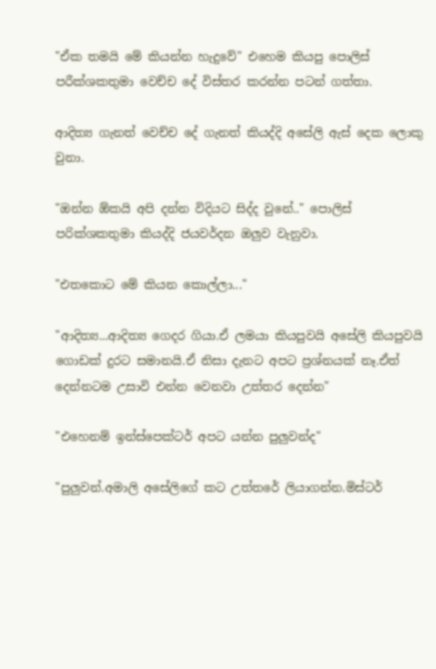"ඒක තමයි මේ කියන්න හැදුවේ" එහෙම කියපු පොලිස් පරීක්ශකතුමා වෙච්ච දේ විස්තර කරන්න පටන් ගත්තා.

ආදිත්‍ය ගැනත් වෙච්ච දේ ගැනත් කියද්දි අසේලි ඇස් දෙක ලොකු වුනා.

"ඔන්න ඕකයි අපි දන්න විදියට සිද්ද වුනේ.." පොලිස් පරික්ශකතුමා කියද්දි ජයවර්දන ඔලුව වැනුවා.

"එතකොට මේ කියන කොල්ලා..."

"ආදිත්‍ය...ආදිත්‍ය ගෙදර ගියා.ඒ ලමයා කියපුවයි අසේලි කියපුවයි ගොඩක් දුරට සමානයි.ඒ නිසා දැනට අපට ප්‍රශ්නයක් නෑ.ඒත් දෙන්නටම උසාවි එන්න වෙනවා උත්තර දෙන්න"

"එහෙනම් ඉන්ස්පෙක්ටර් අපට යන්න පුලුවන්ද"

"පුලුවන්.අමාලි අසේලිගේ කට උත්තරේ ලියාගන්න.මිස්ටර්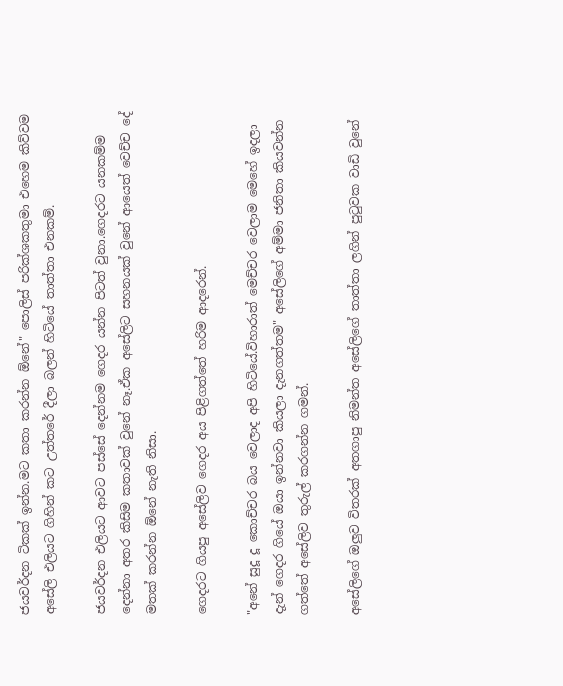ජයවර්දන ටිකක් ඉන්න.මට කතා කරන්න ඕනේ" පොලිස් පරික්ශකතුමා එහෙම කිව්වම අසේලි එලියට ගිහින් කට උත්තරේ දීලා බලන් හිටියේ තාත්තා එනකම්.

ජයවර්දන එලියට ආවට පස්සේ දෙන්නම ගෙදර යන්න පිටත් වුනා.ගෙදරට යනකම්ම දෙන්නා අතර කිසිම කතාවක් වුනේ නෑ.ඒක අසේලිට සහනයක් වුනේ ආයෙත් වෙච්ච දේ මතක් කරන්න ඕනේ නැති නිසා.

ගෙදරට ගියපු අසේලිව ගෙදර අය පිළිගත්තේ හරිම ආදරෙන්.

"අනේ සුදූ දූ කොච්චර බය වෙලාද අපි හිටියේ.විහාරාත් මෙච්චර වෙලාම මෙහේ ඉදලා දැන් ගෙදර ගියේ ඔයා ඉන්නවා කියලා දැනගත්තම" අසේලිගේ අම්මා ජනිතා කියවන්න ගත්තේ අසේලිව තුරුල් කරගන්න ගමන්.

අසේලිගේ ඔලුව විතරක් අතගාපු නිමන්ත අසේලිගේ තාත්තා ලගින් පුටුවක වාඩි වුනේ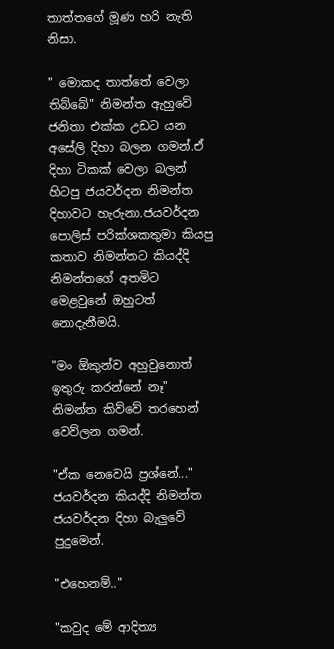තාත්තගේ මූණ හරි නැති නිසා.

" මොකද තාත්තේ වෙලා තිබ්බේ" නිමන්ත ඇහුවේ ජනිතා එක්ක උඩට යන අසේලි දිහා බලන ගමන්.ඒ දිහා ටිකක් වෙලා බලන් හිටපු ජයවර්දන නිමන්ත දිහාවට හැරුනා.ජයවර්දන පොලිස් පරික්ශකතුමා කියපු කතාව නිමන්තට කියද්දි නිමන්තගේ අතමිට මෙළවුනේ ඔහුටත් නොදැනීමයි.

"මං ඕකුන්ව අහුවුනොත් ඉතුරු කරන්නේ නෑ" නිමන්ත කිව්වේ තරහෙන් වෙව්ලන ගමන්.

"ඒක නෙවෙයි ප්‍රශ්නේ..." ජයවර්දන කියද්දි නිමන්ත ජයවර්දන දිහා බැලුවේ පුදුමෙන්.

"එහෙනම්.."

"කවුද මේ ආදිත්‍ය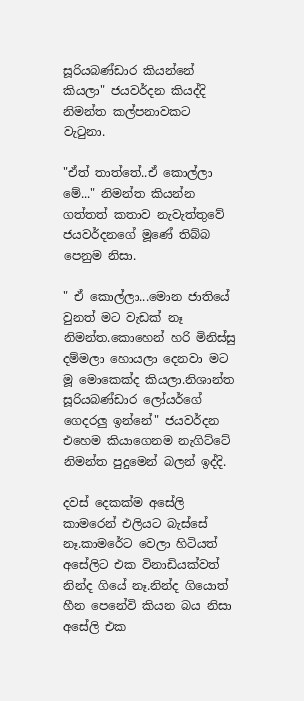සූරියබණ්ඩාර කියන්නේ කියලා" ජයවර්දන කියද්දි නිමන්ත කල්පනාවකට වැටුනා.

"ඒත් තාත්තේ..ඒ කොල්ලා මේ..." නිමන්ත කියන්න ගත්තත් කතාව නැවැත්තුවේ ජයවර්දනගේ මූණේ තිබ්බ පෙනුම නිසා.

" ඒ කොල්ලා...මොන ජාතියේ වුනත් මට වැඩක් නෑ නිමන්ත.කොහෙන් හරි මිනිස්සු දම්මලා හොයලා දෙනවා මට මූ මොකෙක්ද කියලා.නිශාන්ත සූරියබණ්ඩාර ලෝයර්ගේ ගෙදරලු ඉන්නේ" ජයවර්දන එහෙම කියාගෙනම නැගිට්ටේ නිමන්ත පුදුමෙන් බලන් ඉද්දි.

දවස් දෙකක්ම අසේලි කාමරෙන් එලියට බැස්සේ නෑ.කාමරේට වෙලා හිටියත් අසේලිට එක විනාඩියක්වත් නින්ද ගියේ නෑ.නින්ද ගියොත් හීන පෙනේවි කියන බය නිසා අසේලි එක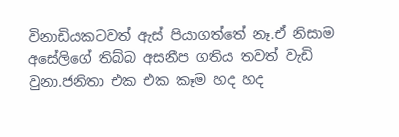විනාඩියකටවත් ඇස් පියාගත්තේ නෑ.ඒ නිසාම අසේලිගේ තිබ්බ අසනීප ගතිය තවත් වැඩි වුනා.ජනිතා එක එක කෑම හද හද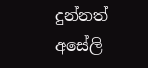දුන්නත් අසේලි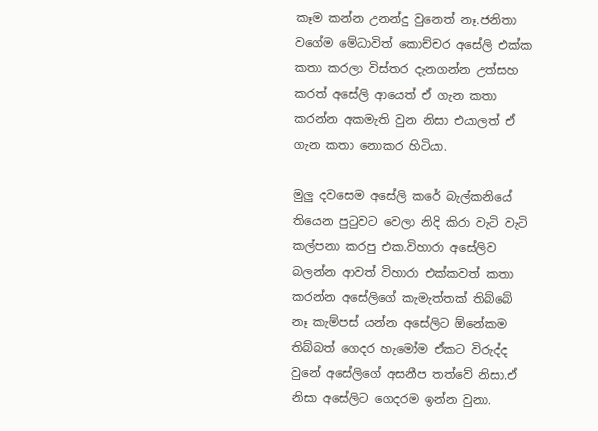කෑම කන්න උනන්දු වුනෙත් නෑ.ජනිතා වගේම මේධාවිත් කොච්චර අසේලි එක්ක කතා කරලා විස්තර දැනගන්න උත්සහ කරත් අසේලි ආයෙත් ඒ ගැන කතා කරන්න අකමැති වුන නිසා එයාලත් ඒ ගැන කතා නොකර හිටියා.

මුලු දවසෙම අසේලි කරේ බැල්කනියේ තියෙන පුටුවට වෙලා නිදි කිරා වැටි වැටි කල්පනා කරපු එක.විහාරා අසේලිව බලන්න ආවත් විහාරා එක්කවත් කතා කරන්න අසේලිගේ කැමැත්තක් තිබ්බේ නෑ කැම්පස් යන්න අසේලිට ඕනේකම තිබ්බත් ගෙදර හැමෝම ඒකට විරුද්ද වුනේ අසේලිගේ අසනීප තත්වේ නිසා.ඒ නිසා අසේලිට ගෙදරම ඉන්න වුනා.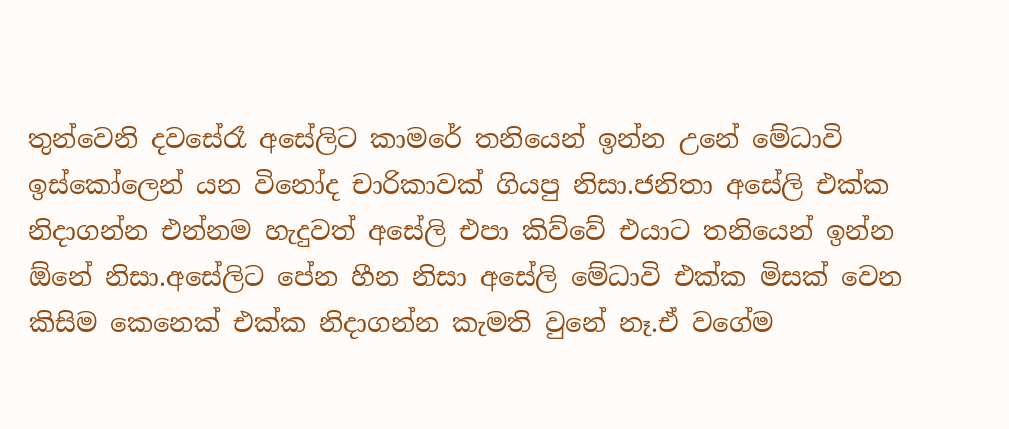තුන්වෙනි දවසේරෑ අසේලිට කාමරේ තනියෙන් ඉන්න උනේ මේධාවි ඉස්කෝලෙන් යන විනෝද චාරිකාවක් ගියපු නිසා.ජනිතා අසේලි එක්ක නිදාගන්න එන්නම හැදුවත් අසේලි එපා කිව්වේ එයාට තනියෙන් ඉන්න ඕනේ නිසා.අසේලිට පේන හීන නිසා අසේලි මේධාවි එක්ක මිසක් වෙන කිසිම කෙනෙක් එක්ක නිදාගන්න කැමති වුනේ නෑ.ඒ වගේම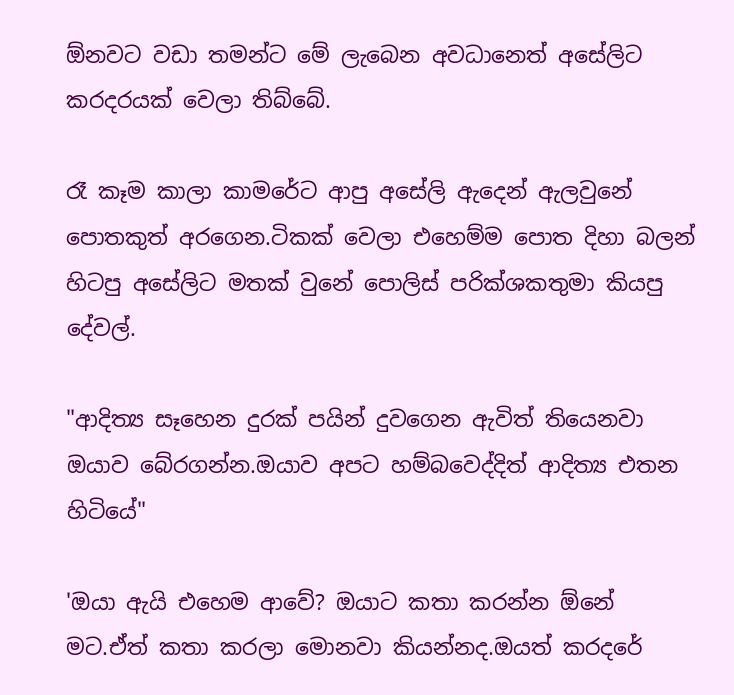ඕනවට වඩා තමන්ට මේ ලැබෙන අවධානෙත් අසේලිට කරදරයක් වෙලා තිබ්බේ.

රෑ කෑම කාලා කාමරේට ආපු අසේලි ඇදෙන් ඇලවුනේ පොතකුත් අරගෙන.ටිකක් වෙලා එහෙම්ම පොත දිහා බලන් හිටපු අසේලිට මතක් වුනේ පොලිස් පරික්ශකතුමා කියපු දේවල්.

"ආදිත්‍ය සෑහෙන දුරක් පයින් දුවගෙන ඇවිත් තියෙනවා ඔයාව බේරගන්න.ඔයාව අපට හම්බවෙද්දිත් ආදිත්‍ය එතන හිටියේ"

'ඔයා ඇයි එහෙම ආවේ? ඔයාට කතා කරන්න ඕනේ මට.ඒත් කතා කරලා මොනවා කියන්නද.ඔයත් කරදරේ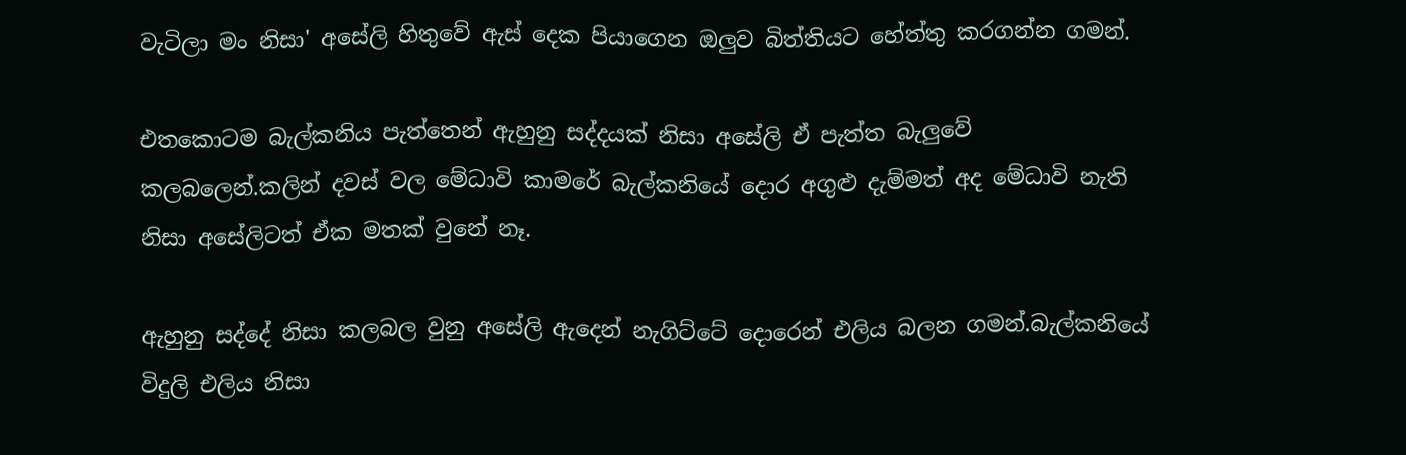වැටිලා මං නිසා' අසේලි හිතුවේ ඇස් දෙක පියාගෙන ඔලුව බිත්තියට හේත්තු කරගන්න ගමන්.

එතකොටම බැල්කනිය පැත්තෙන් ඇහුනු සද්දයක් නිසා අසේලි ඒ පැත්ත බැලුවේ කලබලෙන්.කලින් දවස් වල මේධාවි කාමරේ බැල්කනියේ දොර අගුළු දැම්මත් අද මේධාවි නැති නිසා අසේලිටත් ඒක මතක් වුනේ නෑ.

ඇහුනු සද්දේ නිසා කලබල වුනු අසේලි ඇදෙන් නැගිට්ටේ දොරෙන් එලිය බලන ගමන්.බැල්කනියේ විදුලි එලිය නිසා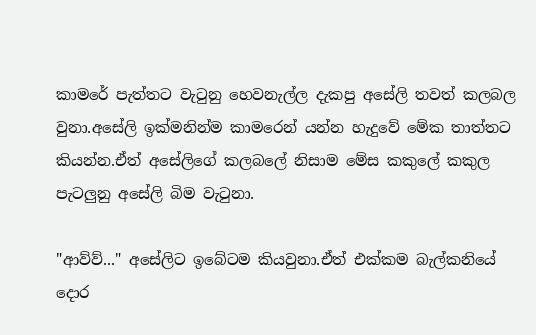කාමරේ පැත්තට වැටුනු හෙවනැල්ල දැකපු අසේලි තවත් කලබල වුනා.අසේලි ඉක්මනින්ම කාමරෙන් යන්න හැදුවේ මේක තාත්තට කියන්න.ඒත් අසේලිගේ කලබලේ නිසාම මේස කකුලේ කකුල පැටලුනු අසේලි බිම වැටුනා.

"ආව්ව්..." අසේලිට ඉබේටම කියවුනා.ඒත් එක්කම බැල්කනියේ දොර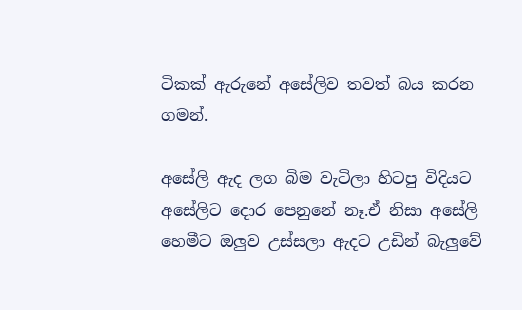ටිකක් ඇරුනේ අසේලිව තවත් බය කරන ගමන්.

අසේලි ඇද ලග බිම වැටිලා හිටපු විදියට අසේලිට දොර පෙනුනේ නෑ.ඒ නිසා අසේලි හෙමීට ඔලුව උස්සලා ඇදට උඩින් බැලුවේ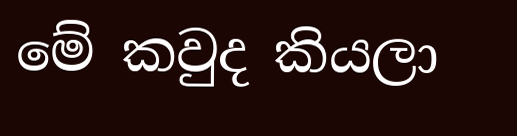මේ කවුද කියලා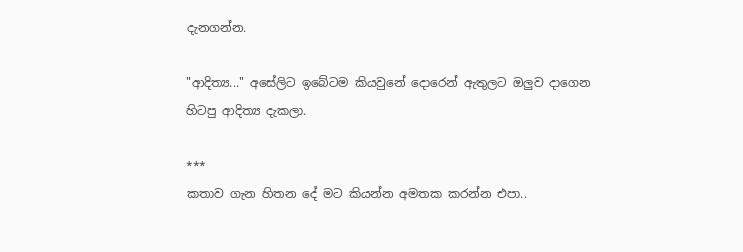දැනගන්න.

"ආදිත්‍ය..." අසේලිට ඉබේටම කියවුනේ දොරෙන් ඇතුලට ඔලුව දාගෙන හිටපු ආදිත්‍ය දැකලා.

***
කතාව ගැන හිතන දේ මට කියන්න අමතක කරන්න එපා..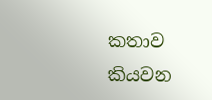කතාව කියවන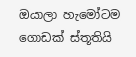ඔයාලා හැමෝටම ගොඩක් ස්තූතියි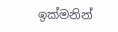ඉක්මනින්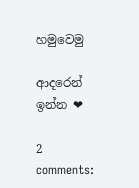හමුවෙමු

ආදරෙන් ඉන්න ❤

2 comments: